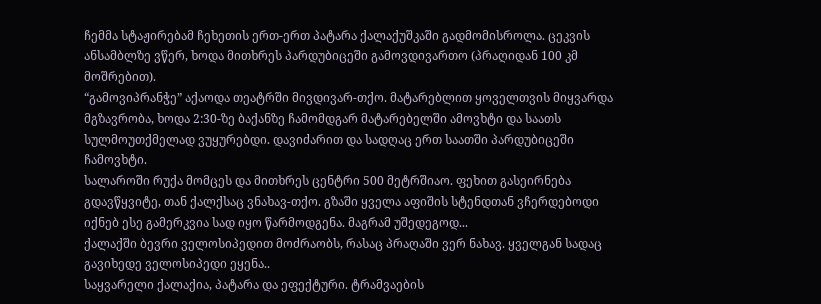ჩემმა სტაჟირებამ ჩეხეთის ერთ-ერთ პატარა ქალაქუშკაში გადმომისროლა. ცეკვის ანსამბლზე ვწერ, ხოდა მითხრეს პარდუბიცეში გამოვდივართო (პრაღიდან 100 კმ მოშრებით).
“გამოვიპრანჭე” აქაოდა თეატრში მივდივარ-თქო. მატარებლით ყოველთვის მიყვარდა მგზავრობა, ხოდა 2:30-ზე ბაქანზე ჩამომდგარ მატარებელში ამოვხტი და საათს სულმოუთქმელად ვუყურებდი. დავიძარით და სადღაც ერთ საათში პარდუბიცეში ჩამოვხტი.
სალაროში რუქა მომცეს და მითხრეს ცენტრი 500 მეტრშიაო. ფეხით გასეირნება გდავწყვიტე, თან ქალქსაც ვნახავ-თქო. გზაში ყველა აფიშის სტენდთან ვჩერდებოდი იქნებ ესე გამერკვია სად იყო წარმოდგენა. მაგრამ უშედეგოდ...
ქალაქში ბევრი ველოსიპედით მოძრაობს, რასაც პრაღაში ვერ ნახავ. ყველგან სადაც გავიხედე ველოსიპედი ეყენა..
საყვარელი ქალაქია, პატარა და ეფექტური. ტრამვაების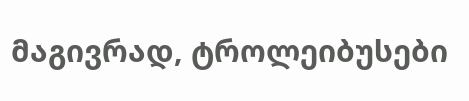მაგივრად, ტროლეიბუსები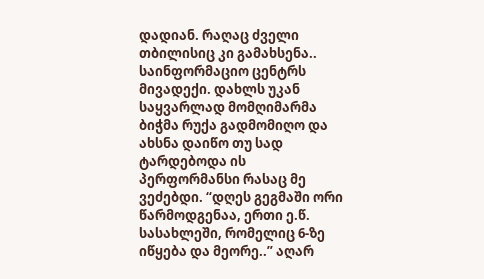დადიან. რაღაც ძველი თბილისიც კი გამახსენა..
საინფორმაციო ცენტრს მივადექი. დახლს უკან საყვარლად მომღიმარმა ბიჭმა რუქა გადმომიღო და ახსნა დაიწო თუ სად ტარდებოდა ის პერფორმანსი რასაც მე ვეძებდი. “დღეს გეგმაში ორი წარმოდგენაა, ერთი ე.წ. სასახლეში, რომელიც 6-ზე იწყება და მეორე..” აღარ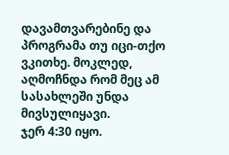დავამთვარებინე და პროგრამა თუ იცი-თქო ვკითხე. მოკლედ, აღმოჩნდა რომ მეც ამ სასახლეში უნდა მივსულიყავი.
ჯერ 4:30 იყო.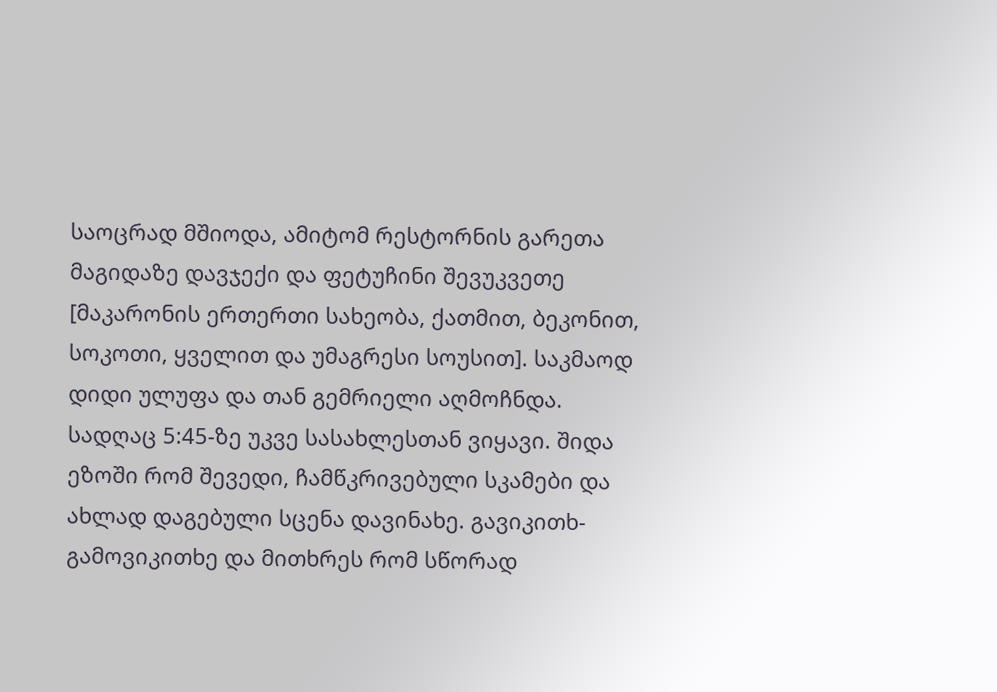საოცრად მშიოდა, ამიტომ რესტორნის გარეთა მაგიდაზე დავჯექი და ფეტუჩინი შევუკვეთე [მაკარონის ერთერთი სახეობა, ქათმით, ბეკონით, სოკოთი, ყველით და უმაგრესი სოუსით]. საკმაოდ დიდი ულუფა და თან გემრიელი აღმოჩნდა.
სადღაც 5:45-ზე უკვე სასახლესთან ვიყავი. შიდა ეზოში რომ შევედი, ჩამწკრივებული სკამები და ახლად დაგებული სცენა დავინახე. გავიკითხ-გამოვიკითხე და მითხრეს რომ სწორად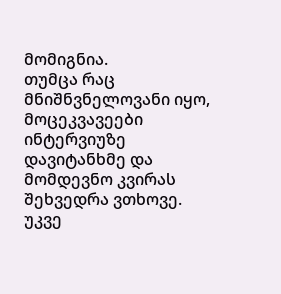მომიგნია.
თუმცა რაც მნიშნვნელოვანი იყო, მოცეკვავეები ინტერვიუზე დავიტანხმე და მომდევნო კვირას შეხვედრა ვთხოვე.
უკვე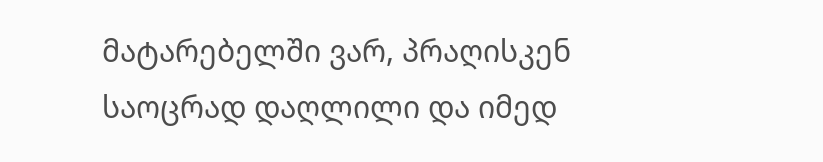მატარებელში ვარ, პრაღისკენ საოცრად დაღლილი და იმედ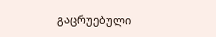გაცრუებული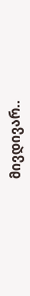მივდივარ..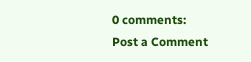0 comments:
Post a Comment